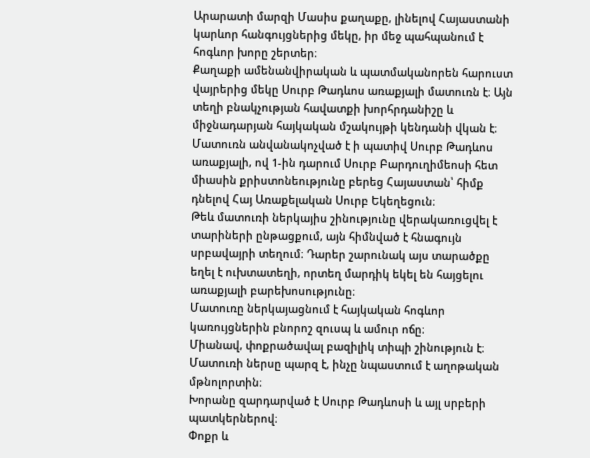Արարատի մարզի Մասիս քաղաքը, լինելով Հայաստանի կարևոր հանգույցներից մեկը, իր մեջ պահպանում է հոգևոր խորը շերտեր։
Քաղաքի ամենանվիրական և պատմականորեն հարուստ վայրերից մեկը Սուրբ Թադևոս առաքյալի մատուռն է։ Այն տեղի բնակչության հավատքի խորհրդանիշը և միջնադարյան հայկական մշակույթի կենդանի վկան է։
Մատուռն անվանակոչված է ի պատիվ Սուրբ Թադևոս առաքյալի, ով 1-ին դարում Սուրբ Բարդուղիմեոսի հետ միասին քրիստոնեությունը բերեց Հայաստան՝ հիմք դնելով Հայ Առաքելական Սուրբ Եկեղեցուն։
Թեև մատուռի ներկայիս շինությունը վերակառուցվել է տարիների ընթացքում, այն հիմնված է հնագույն սրբավայրի տեղում։ Դարեր շարունակ այս տարածքը եղել է ուխտատեղի, որտեղ մարդիկ եկել են հայցելու առաքյալի բարեխոսությունը։
Մատուռը ներկայացնում է հայկական հոգևոր կառույցներին բնորոշ զուսպ և ամուր ոճը։
Միանավ, փոքրածավալ բազիլիկ տիպի շինություն է։ Մատուռի ներսը պարզ է, ինչը նպաստում է աղոթական մթնոլորտին։
Խորանը զարդարված է Սուրբ Թադևոսի և այլ սրբերի պատկերներով։
Փոքր և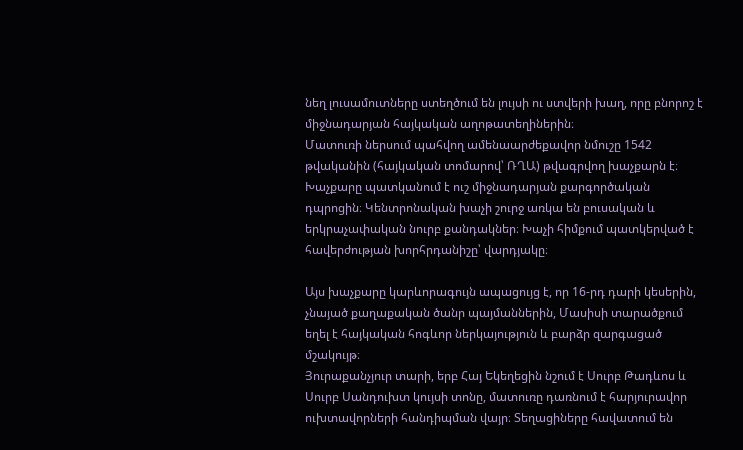նեղ լուսամուտները ստեղծում են լույսի ու ստվերի խաղ, որը բնորոշ է միջնադարյան հայկական աղոթատեղիներին։
Մատուռի ներսում պահվող ամենաարժեքավոր նմուշը 1542 թվականին (հայկական տոմարով՝ ՌՂԱ) թվագրվող խաչքարն է։
Խաչքարը պատկանում է ուշ միջնադարյան քարգործական դպրոցին։ Կենտրոնական խաչի շուրջ առկա են բուսական և երկրաչափական նուրբ քանդակներ։ Խաչի հիմքում պատկերված է հավերժության խորհրդանիշը՝ վարդյակը։

Այս խաչքարը կարևորագույն ապացույց է, որ 16-րդ դարի կեսերին, չնայած քաղաքական ծանր պայմաններին, Մասիսի տարածքում եղել է հայկական հոգևոր ներկայություն և բարձր զարգացած մշակույթ։
Յուրաքանչյուր տարի, երբ Հայ Եկեղեցին նշում է Սուրբ Թադևոս և Սուրբ Սանդուխտ կույսի տոնը, մատուռը դառնում է հարյուրավոր ուխտավորների հանդիպման վայր։ Տեղացիները հավատում են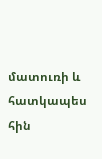մատուռի և հատկապես հին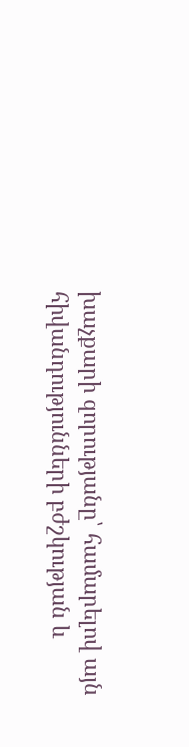խաչքարի զորությանը՝ համարելով այն հիվանդությունների բժշկության և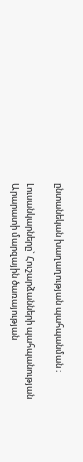ընտանեկան խաղաղության պահպանման ։

Լուսանկարները` Հուշարձանների պահպանության Արարատի մարզային ծառայության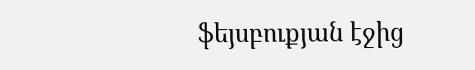ֆեյսբուքյան էջից